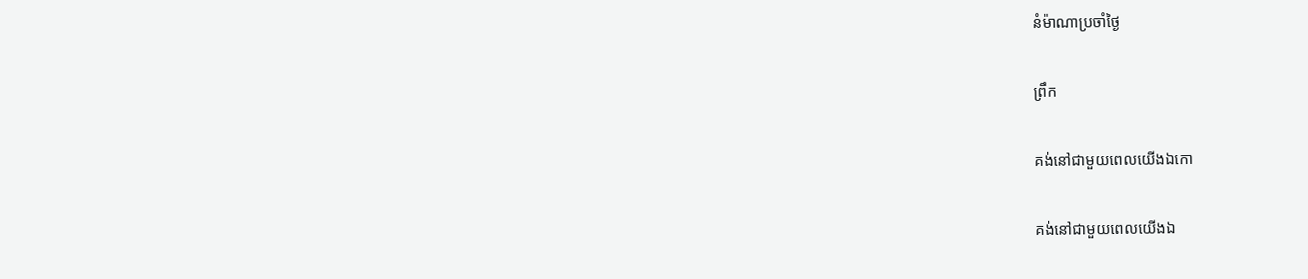នំម៉ាណាប្រចាំថ្ងៃ

ព្រឹក

គង់នៅជាមួយពេលយើងឯកោ

គង់នៅជាមួយពេលយើងឯ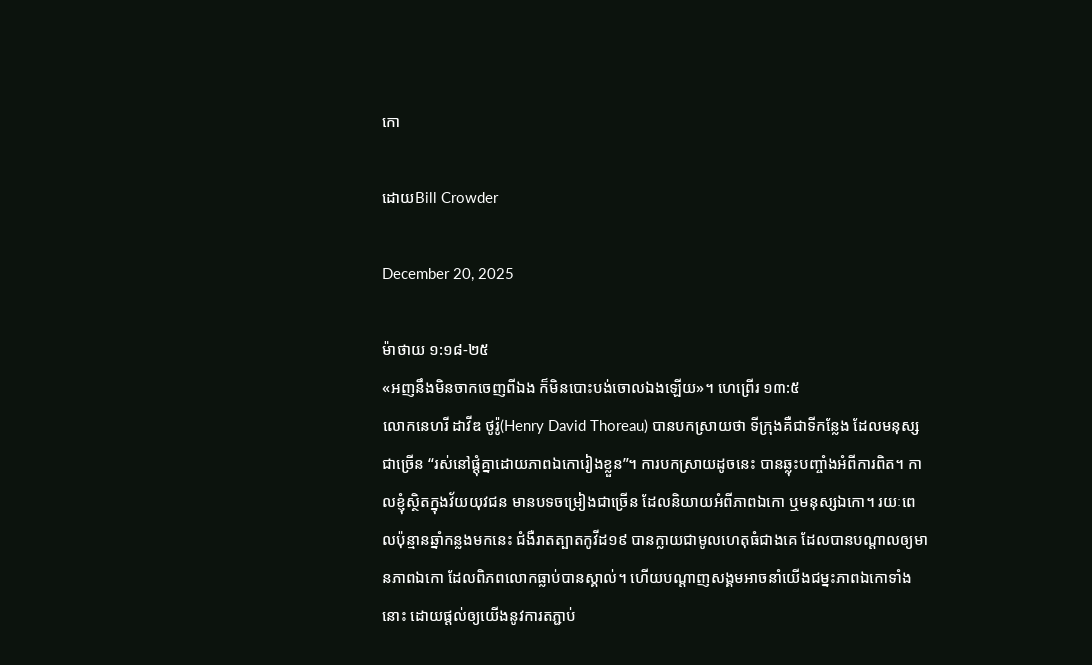កោ

ដោយBill Crowder

December 20, 2025

ម៉ាថាយ ១:១៨-២៥
«អញនឹងមិនចាកចេញពីឯង ក៏មិនបោះបង់ចោលឯងឡើយ»។ ហេព្រើរ ១៣:៥
លោកនេហរី ដាវីឌ ថូរ៉ូ(Henry David Thoreau) បានបកស្រាយថា ទីក្រុងគឺជាទីកន្លែង ដែលមនុស្សជាច្រើន “រស់នៅផ្តុំគ្នាដោយភាពឯកោរៀងខ្លួន”។ ការបកស្រាយដូចនេះ បានឆ្លុះបញ្ចាំងអំពីការពិត។ កាលខ្ញុំស្ថិតក្នុងវ័យយុវជន មានបទចម្រៀងជាច្រើន ដែលនិយាយអំពីភាពឯកោ ឬមនុស្សឯកោ។ រយៈពេលប៉ុន្មានឆ្នាំកន្លងមកនេះ ជំងឺរាតត្បាតកូវីដ១៩ បានក្លាយជាមូលហេតុធំជាងគេ ដែលបានបណ្តាលឲ្យមានភាពឯកោ ដែលពិភពលោកធ្លាប់បានស្គាល់។ ហើយបណ្ដាញសង្គមអាចនាំយើងជម្នះភាពឯកោទាំងនោះ ដោយផ្តល់ឲ្យយើងនូវការតភ្ជាប់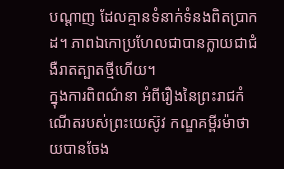បណ្ដាញ ដែលគ្មានទំនាក់ទំនងពិតប្រាកដ។ ភាពឯកោប្រហែលជាបានក្លាយជាជំងឺរាតត្បាតថ្មីហើយ។
ក្នុងការពិពណ៌នា អំពីរឿងនៃព្រះរាជកំណើតរបស់ព្រះយេស៊ូវ កណ្ឌគម្ពីរម៉ាថាយបានចែង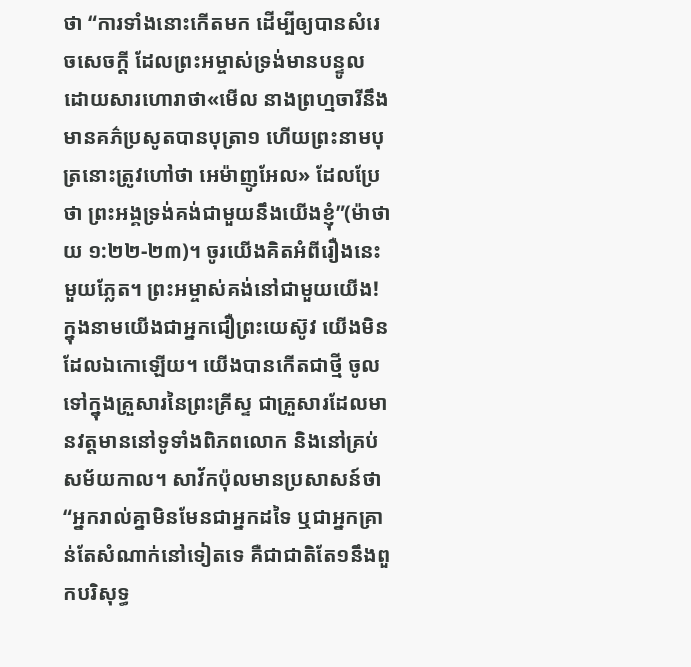ថា “ការទាំងនោះកើតមក ដើម្បីឲ្យបានសំរេចសេចក្ដី ដែលព្រះអម្ចាស់ទ្រង់មានបន្ទូល ដោយសារហោរាថា«មើល នាងព្រហ្មចារីនឹងមានគភ៌ប្រសូតបានបុត្រា១ ហើយព្រះនាមបុត្រនោះត្រូវហៅថា អេម៉ាញូអែល» ដែលប្រែថា ព្រះអង្គទ្រង់គង់ជាមួយនឹងយើងខ្ញុំ”(ម៉ាថាយ ១:២២-២៣)។ ចូរយើងគិតអំពីរឿងនេះមួយភ្លែត។ ព្រះអម្ចាស់គង់នៅជាមួយយើង!
ក្នុងនាមយើងជាអ្នកជឿព្រះយេស៊ូវ យើងមិនដែលឯកោឡើយ។ យើងបានកើតជាថ្មី ចូលទៅក្នុងគ្រួសារនៃព្រះគ្រីស្ទ ជាគ្រួសារដែលមានវត្តមាននៅទូទាំងពិភពលោក និងនៅគ្រប់សម័យកាល។ សាវ័កប៉ុលមានប្រសាសន៍ថា “អ្នករាល់គ្នាមិនមែនជាអ្នកដទៃ ឬជាអ្នកគ្រាន់តែសំណាក់នៅទៀតទេ គឺជាជាតិតែ១នឹងពួកបរិសុទ្ធ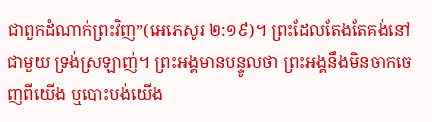ជាពួកដំណាក់ព្រះវិញ”(អេភេសូរ ២:១៩)។ ព្រះដែលតែងតែគង់នៅជាមួយ ទ្រង់ស្រឡាញ់។ ព្រះអង្គមានបន្ទូលថា ព្រះអង្គនឹងមិនចាកចេញពីយើង ឬបោះបង់យើង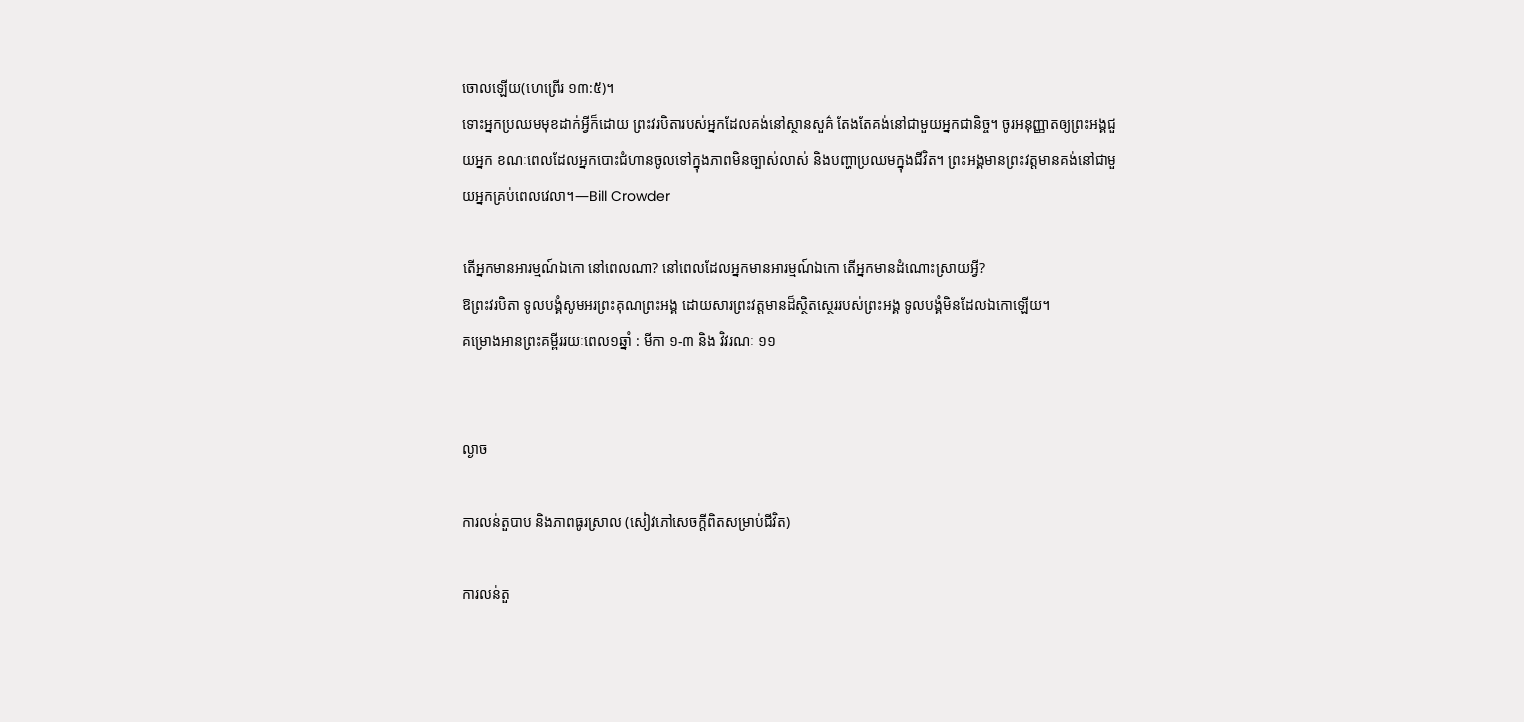ចោលឡើយ(ហេព្រើរ ១៣:៥)។
ទោះអ្នកប្រឈមមុខដាក់អ្វីក៏ដោយ ព្រះវរបិតារបស់អ្នកដែលគង់នៅស្ថានសួគ៌ តែងតែគង់នៅជាមួយអ្នកជានិច្ច។ ចូរអនុញ្ញាតឲ្យព្រះអង្គជួយអ្នក ខណៈពេលដែលអ្នកបោះជំហានចូលទៅក្នុងភាពមិនច្បាស់លាស់ និងបញ្ហាប្រឈមក្នុងជីវិត។ ព្រះអង្គមានព្រះវត្តមានគង់នៅជាមួយអ្នកគ្រប់ពេលវេលា។—Bill Crowder

តើអ្នកមានអារម្មណ៍ឯកោ នៅពេលណា? នៅពេលដែលអ្នកមានអារម្មណ៍ឯកោ តើអ្នកមានដំណោះស្រាយអ្វី?
ឱព្រះវរបិតា ទូលបង្គំសូមអរព្រះគុណព្រះអង្គ ដោយសារព្រះវត្តមានដ៏ស្ថិតស្ថេររបស់ព្រះអង្គ ទូលបង្គំមិនដែលឯកោឡើយ។
គម្រោងអានព្រះគម្ពីររយៈពេល១ឆ្នាំ : មីកា ១-៣ និង វិវរណៈ ១១


ល្ងាច

ការលន់តួបាប និងភាពធូរស្រាល (សៀវភៅសេចក្ដីពិតសម្រាប់ជីវិត)

ការលន់តួ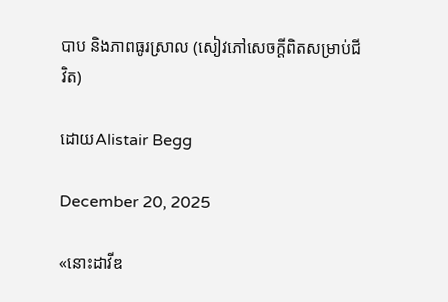បាប និងភាពធូរស្រាល (សៀវភៅសេចក្ដីពិតសម្រាប់ជីវិត)

ដោយAlistair Begg

December 20, 2025

«នោះដាវីឌ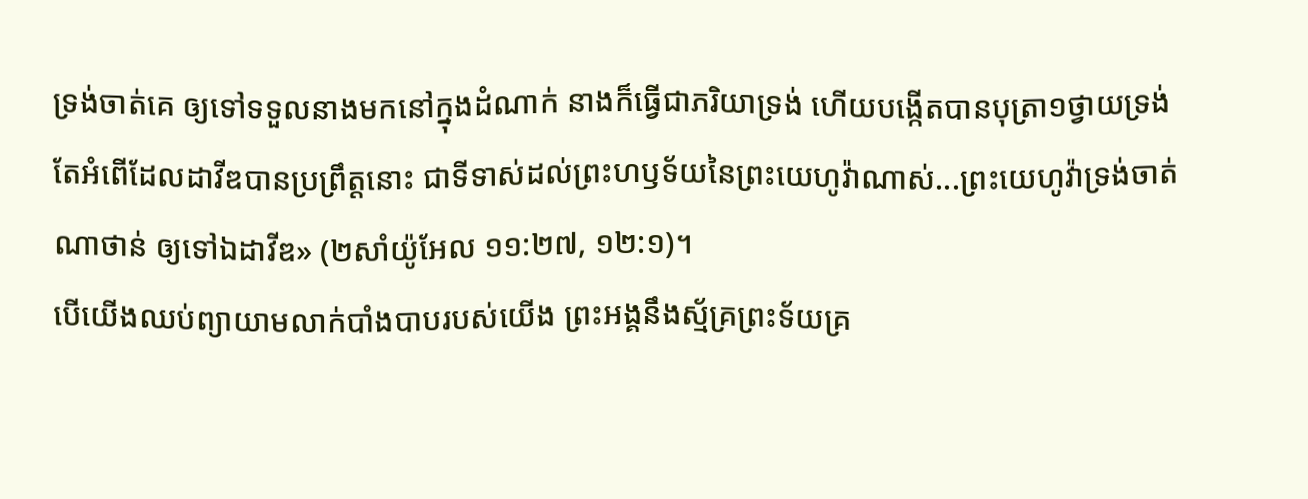ទ្រង់ចាត់គេ ឲ្យទៅទទួលនាងមកនៅក្នុងដំណាក់ នាងក៏ធ្វើជាភរិយាទ្រង់ ហើយបង្កើតបានបុត្រា១ថ្វាយទ្រង់ តែអំពើដែលដាវីឌបានប្រព្រឹត្តនោះ ជាទីទាស់ដល់ព្រះហឫទ័យនៃព្រះយេហូវ៉ាណាស់...ព្រះយេហូវ៉ាទ្រង់ចាត់ណាថាន់ ឲ្យទៅឯដាវីឌ» (២សាំយ៉ូអែល ១១:២៧, ១២:១)។
បើយើងឈប់ព្យាយាមលាក់បាំងបាបរបស់យើង ព្រះអង្គនឹងស្ម័គ្រព្រះទ័យគ្រ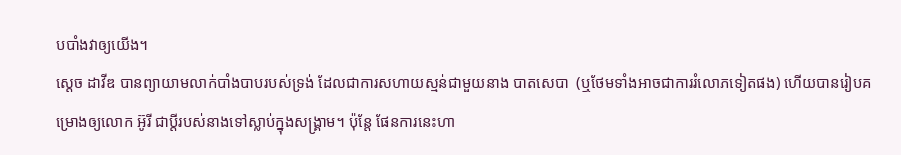បបាំងវាឲ្យយើង។
ស្ដេច ដាវីឌ បានព្យាយាមលាក់បាំងបាបរបស់ទ្រង់ ដែលជាការសហាយស្មន់ជាមួយនាង បាតសេបា  (ឬថែមទាំងអាចជាការរំលោភទៀតផង) ហើយបានរៀបគម្រោងឲ្យលោក អ៊ូរី ជាប្តីរបស់នាងទៅស្លាប់ក្នុងសង្គ្រាម។ ប៉ុន្តែ ផែនការនេះហា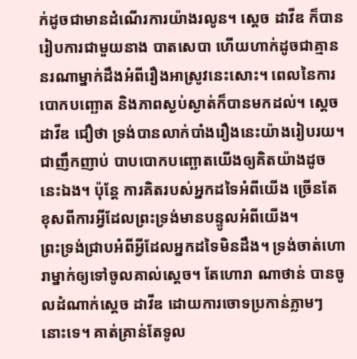ក់ដូចជាមានដំណើរការយ៉ាងរលូន។ ស្ដេច ដាវីឌ ក៏បានរៀបការជាមួយនាង បាតសេបា ហើយហាក់ដូចជាគ្មាននរណាម្នាក់ដឹងអំពីរឿងអាស្រូវនេះសោះ។ ពេលនៃការបោកបញ្ឆោត និងភាពស្ងប់ស្ងាត់ក៏បានមកដល់។ ស្ដេច ដាវីឌ ជឿថា ទ្រង់បានលាក់បាំងរឿងនេះយ៉ាងរៀបរយ។ ជាញឹកញាប់ បាបបោកបញ្ឆោតយើងឲ្យគិតយ៉ាងដូចនេះឯង។ ប៉ុន្តែ ការគិតរបស់អ្នកដទៃអំពីយើង ច្រើនតែខុសពីការអ្វីដែលព្រះទ្រង់មានបន្ទូលអំពីយើង។
ព្រះទ្រង់ជ្រាបអំពីអ្វីដែលអ្នកដទៃមិនដឹង។ ទ្រង់ចាត់ហោរាម្នាក់ឲ្យទៅចូលគាល់ស្ដេច។ តែហោរា ណាថាន់ បានចូលដំណាក់ស្ដេច ដាវីឌ ដោយការចោទប្រកាន់ភ្លាមៗនោះទេ។ គាត់គ្រាន់តែទូល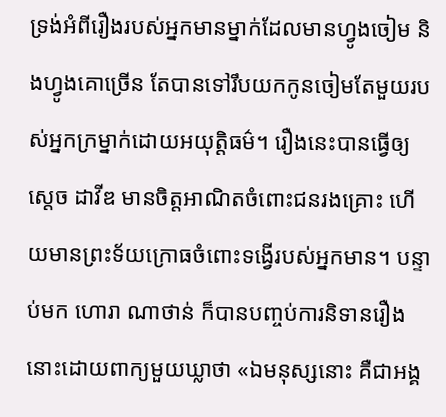ទ្រង់អំពីរឿងរបស់អ្នកមានម្នាក់ដែលមានហ្វូងចៀម និងហ្វូងគោច្រើន តែបានទៅរឹបយកកូនចៀមតែមួយរបស់អ្នកក្រម្នាក់ដោយអយុត្តិធម៌។ រឿងនេះបានធ្វើឲ្យស្ដេច ដាវីឌ មានចិត្តអាណិតចំពោះជនរងគ្រោះ ហើយមានព្រះទ័យក្រោធចំពោះទង្វើរបស់អ្នកមាន។ បន្ទាប់មក ហោរា ណាថាន់ ក៏បានបញ្ចប់ការនិទានរឿងនោះដោយពាក្យមួយឃ្លាថា «ឯមនុស្សនោះ គឺជាអង្គ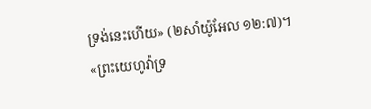ទ្រង់នេះហើយ» (២សាំយ៉ូអែល ១២:៧)។
«ព្រះយេហូវ៉ាទ្រ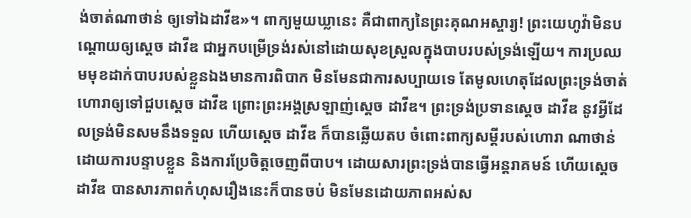ង់ចាត់ណាថាន់ ឲ្យទៅឯដាវីឌ»។ ពាក្យមួយឃ្លានេះ គឺជាពាក្យនៃព្រះគុណអស្ចារ្យ! ព្រះយេហូវ៉ាមិនបណ្តោយឲ្យស្ដេច ដាវីឌ ជាអ្នកបម្រើទ្រង់រស់នៅដោយសុខស្រួលក្នុងបាបរបស់ទ្រង់ឡើយ។ ការប្រឈមមុខដាក់បាបរបស់ខ្លួនឯងមានការពិបាក មិនមែនជាការសប្បាយទេ តែមូលហេតុដែលព្រះទ្រង់ចាត់ហោរាឲ្យទៅជួបស្ដេច ដាវីឌ ព្រោះព្រះអង្គស្រឡាញ់ស្ដេច ដាវីឌ។ ព្រះទ្រង់ប្រទានស្ដេច ដាវីឌ នូវអ្វីដែលទ្រង់មិនសមនឹងទទួល ហើយស្ដេច ដាវីឌ ក៏បានឆ្លើយតប ចំពោះពាក្យសម្ដីរបស់ហោរា ណាថាន់ ដោយការបន្ទាបខ្លួន និងការប្រែចិត្តចេញពីបាប។ ដោយសារព្រះទ្រង់បានធ្វើអន្តរាគមន៍ ហើយស្ដេច ដាវីឌ បានសារភាពកំហុសរឿងនេះក៏បានចប់ មិនមែនដោយភាពអស់ស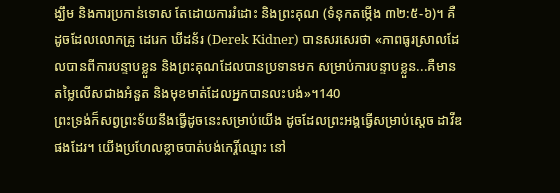ង្ឃឹម និងការប្រកាន់ទោស តែដោយការរំដោះ និងព្រះគុណ (ទំនុកតម្កើង ៣២:៥-៦)។ គឺដូចដែលលោកគ្រូ ដេរេក ឃីដន័រ (Derek Kidner) បានសរសេរថា «ភាពធូរស្រាលដែលបានពីការបន្ទាបខ្លួន និងព្រះគុណដែលបានប្រទានមក សម្រាប់ការបន្ទាបខ្លួន...គឺមានតម្លៃលើសជាងអំនួត និងមុខមាត់ដែលអ្នកបានលះបង់»។140
ព្រះទ្រង់ក៏សព្វព្រះទ័យនឹងធ្វើដូចនេះសម្រាប់យើង ដូចដែលព្រះអង្គធ្វើសម្រាប់ស្ដេច ដាវីឌ ផងដែរ។ យើងប្រហែលខ្លាចបាត់បង់កេរ្តិ៍ឈ្មោះ នៅ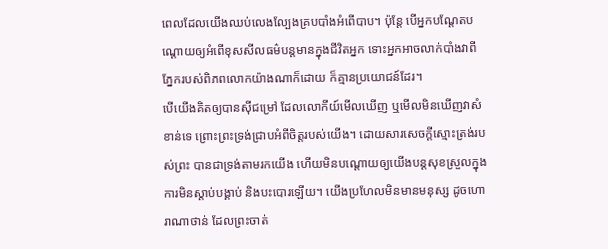ពេលដែលយើងឈប់លេងល្បែងគ្របបាំងអំពើបាប។ ប៉ុន្តែ បើអ្នកបណ្តែតបណ្តោយឲ្យអំពើខុសសីលធម៌បន្តមានក្នុងជីវិតអ្នក ទោះអ្នកអាចលាក់បាំងវាពីភ្នែករបស់ពិភពលោកយ៉ាងណាក៏ដោយ ក៏គ្មានប្រយោជន៍ដែរ។
បើយើងគិតឲ្យបានស៊ីជម្រៅ ដែលលោកីយ៍មើលឃើញ ឬមើលមិនឃើញវាសំខាន់ទេ ព្រោះព្រះទ្រង់ជ្រាបអំពីចិត្តរបស់យើង។ ដោយសារសេចក្តីស្មោះត្រង់របស់ព្រះ បានជាទ្រង់តាមរកយើង ហើយមិនបណ្តោយឲ្យយើងបន្តសុខស្រួលក្នុងការមិនស្តាប់បង្គាប់ និងបះបោរឡើយ។ យើងប្រហែលមិនមានមនុស្ស ដូចហោរាណាថាន់ ដែលព្រះចាត់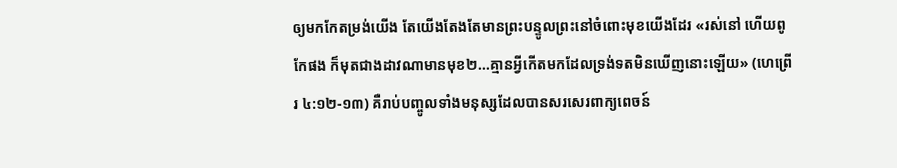ឲ្យមកកែតម្រង់យើង តែយើងតែងតែមានព្រះបន្ទូលព្រះនៅចំពោះមុខយើងដែរ «រស់នៅ ហើយពូកែផង ក៏មុតជាងដាវណាមានមុខ២...គ្មានអ្វីកើតមកដែលទ្រង់ទតមិនឃើញនោះឡើយ» (ហេព្រើរ ៤:១២-១៣) គឺរាប់បញ្ចូលទាំងមនុស្សដែលបានសរសេរពាក្យពេចន៍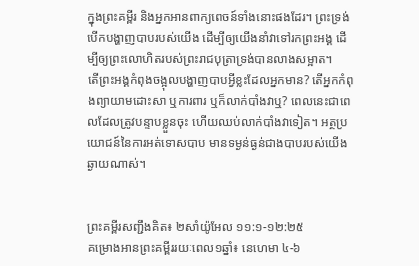ក្នុងព្រះគម្ពីរ និងអ្នកអានពាក្យពេចន៍ទាំងនោះផងដែរ។ ព្រះទ្រង់បើកបង្ហាញបាបរបស់យើង ដើម្បីឲ្យយើងនាំវាទៅរកព្រះអង្គ ដើម្បីឲ្យព្រះលោហិតរបស់ព្រះរាជបុត្រាទ្រង់បានលាងសម្អាត។
តើព្រះអង្គកំពុងចង្អុលបង្ហាញបាបអ្វីខ្លះដែលអ្នកមាន? តើអ្នកកំពុងព្យាយាមដោះសា ឬការពារ ឬក៏លាក់បាំងវាឬ? ពេលនេះជាពេលដែលត្រូវបន្ទាបខ្លួនចុះ ហើយឈប់លាក់បាំងវាទៀត។ អត្ថប្រយោជន៍នៃការអត់ទោសបាប មានទម្ងន់ធ្ងន់ជាងបាបរបស់យើងឆ្ងាយណាស់។


ព្រះគម្ពីរសញ្ជឹងគិត៖ ២សាំយ៉ូអែល ១១:១-១២:២៥
គម្រោងអានព្រះគម្ពីររយៈពេល១ឆ្នាំ៖ នេហេមា ៤-៦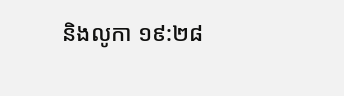និងលូកា ១៩:២៨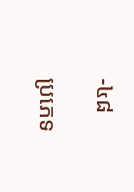-៤៨

ប្រភេទ